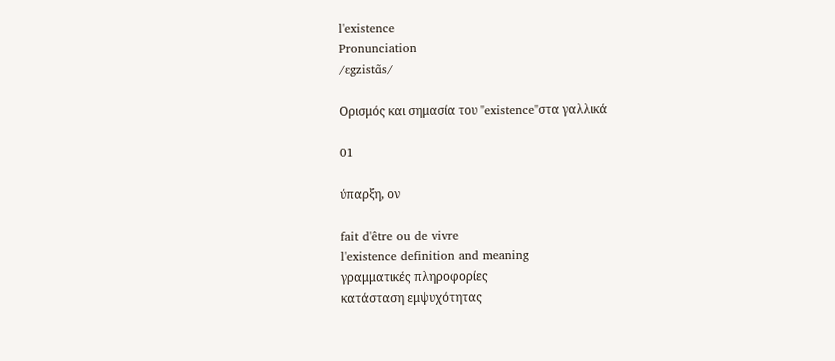l'existence
Pronunciation
/ɛgzistɑ̃s/

Ορισμός και σημασία του "existence"στα γαλλικά

01

ύπαρξη, ον

fait d'être ou de vivre
l'existence definition and meaning
γραμματικές πληροφορίες
κατάσταση εμψυχότητας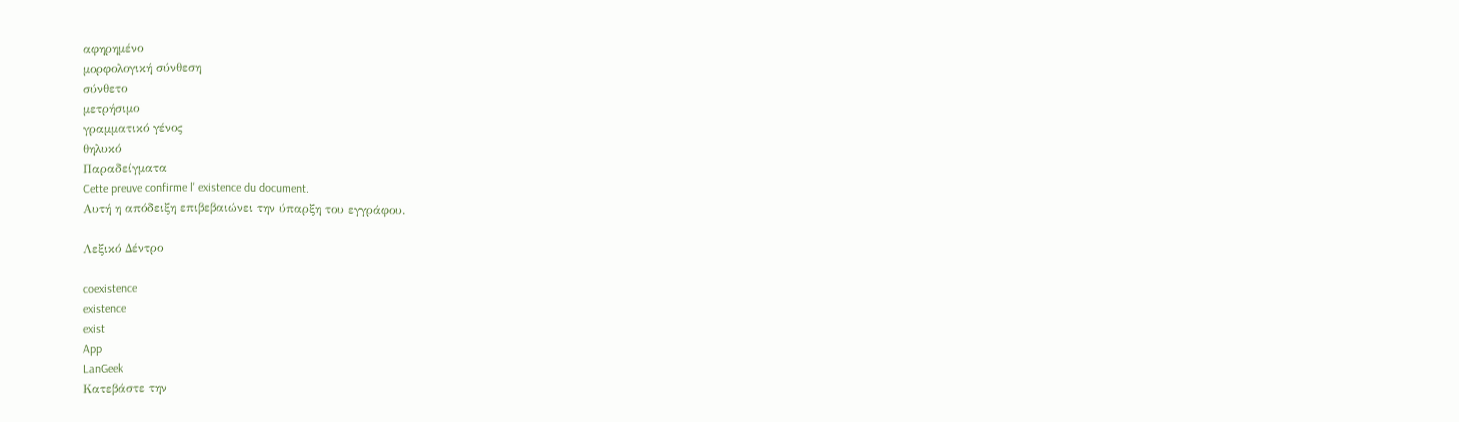αφηρημένο
μορφολογική σύνθεση
σύνθετο
μετρήσιμο
γραμματικό γένος
θηλυκό
Παραδείγματα
Cette preuve confirme l' existence du document.
Αυτή η απόδειξη επιβεβαιώνει την ύπαρξη του εγγράφου.

Λεξικό Δέντρο

coexistence
existence
exist
App
LanGeek
Κατεβάστε την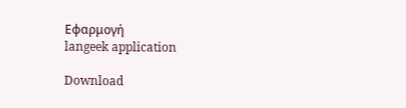Εφαρμογή
langeek application

Download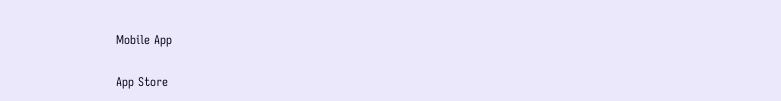Mobile App

App Store